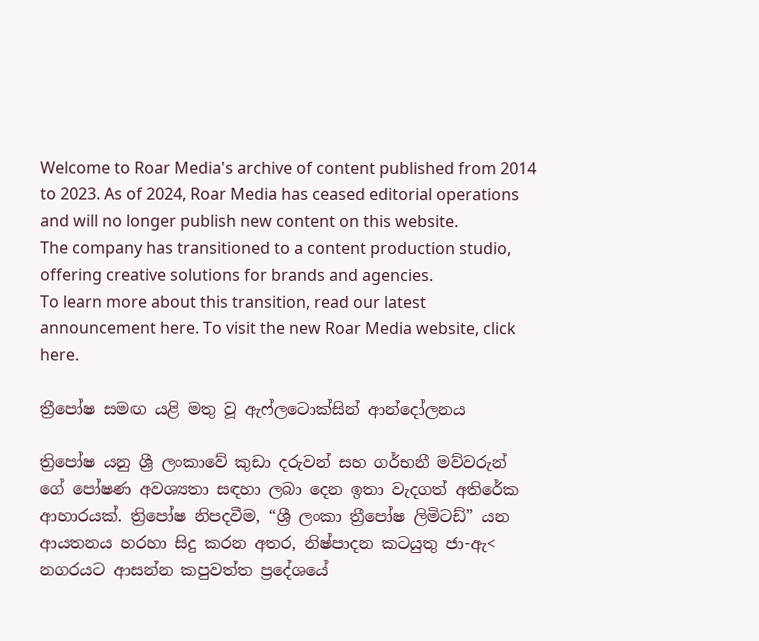Welcome to Roar Media's archive of content published from 2014 to 2023. As of 2024, Roar Media has ceased editorial operations and will no longer publish new content on this website.
The company has transitioned to a content production studio, offering creative solutions for brands and agencies.
To learn more about this transition, read our latest announcement here. To visit the new Roar Media website, click here.

ත්‍රීපෝෂ සමඟ යළි මතු වූ ඇෆ්ලටොක්සින් ආන්දෝලනය

ත්‍රිපෝෂ යනු ශ්‍රී ලංකාවේ කුඩා දරුවන් සහ ගර්භනී මව්වරුන් ගේ පෝෂණ අවශ්‍යතා සඳහා ලබා දෙන ඉතා වැදගත් අතිරේක ආහාරයක්. ත්‍රිපෝෂ නිපදවීම, “ශ්‍රී ලංකා ත්‍රීපෝෂ ලිමිටඩ්” යන ආයතනය හරහා සිදු කරන අතර, නිෂ්පාදන කටයුතු ජා-ඇ< නගරයට ආසන්න කපුවත්ත ප්‍රදේශයේ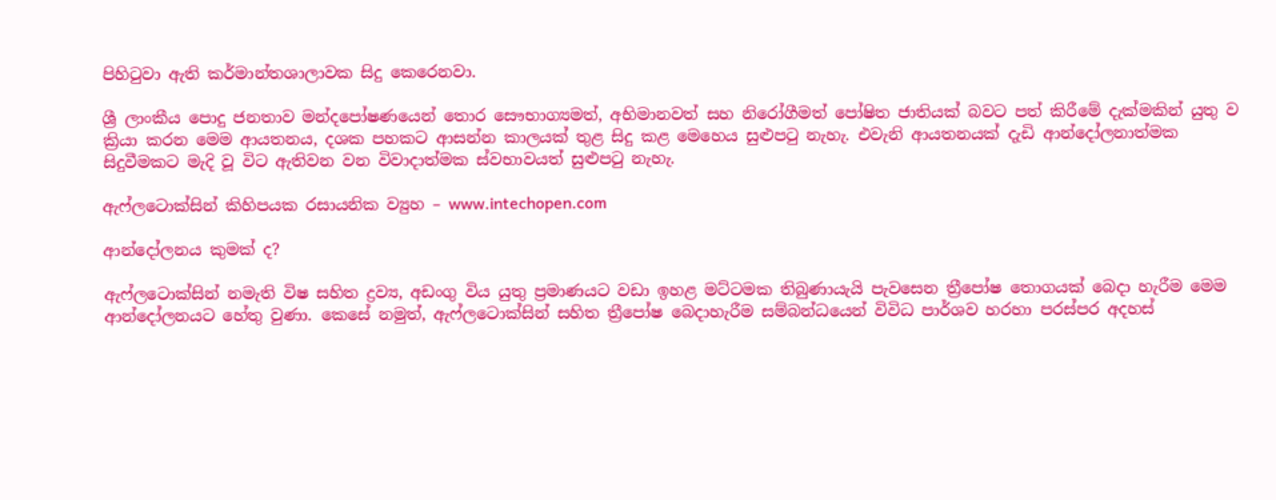පිහිටුවා ඇති කර්මාන්තශාලාවක සිදු කෙරෙනවා.

ශ්‍රී ලාංකීය පොදු ජනතාව මන්දපෝෂණයෙන් තොර සෞභාග්‍යමත්, අභිමානවත් සහ නිරෝගීමත් පෝෂිත ජාතියක් බවට පත් කිරීමේ දැක්මකින් යුතු ව ක්‍රියා කරන මෙම ආයතනය, දශක පහකට ආසන්න කාලයක් තුළ සිදු කළ මෙහෙය සුළුපටු නැහැ. එවැනි ආයතනයක් දැඩි ආන්දෝලනාත්මක සිදුවීමකට මැදි වූ විට ඇතිවන වන විවාදාත්මක ස්වභාවයත් සුළුපටු නැහැ.

ඇෆ්ලටොක්සින් කිහිපයක රසායනික ව්‍යුහ – www.intechopen.com

ආන්දෝලනය කුමක් ද?

ඇෆ්ලටොක්සින් නමැති විෂ සහිත ද්‍රව්‍ය, අඩංගු විය යුතු ප්‍රමාණයට වඩා ඉහළ මට්ටමක තිබුණායැයි පැවසෙන ත්‍රීපෝෂ තොගයක් බෙදා හැරීම මෙම ආන්දෝලනයට හේතු වුණා. කෙසේ නමුත්, ඇෆ්ලටොක්සින් සහිත ත්‍රීපෝෂ බෙදාහැරීම සම්බන්ධයෙන් විවිධ පාර්ශව හරහා පරස්පර අදහස්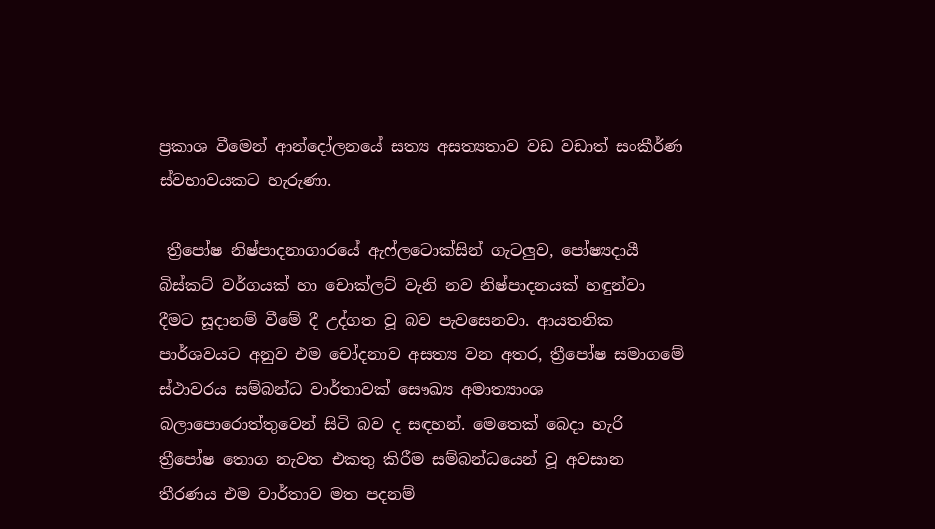ප්‍රකාශ වීමෙන් ආන්දෝලනයේ සත්‍ය අසත්‍යතාව වඩ වඩාත් සංකීර්ණ ස්වභාවයකට හැරුණා.

 ත්‍රීපෝෂ නිෂ්පාදනාගාරයේ ඇෆ්ලටොක්සින් ගැටලුව, පෝෂ්‍යදායී බිස්කට් වර්ගයක් හා චොක්ලට් වැනි නව නිෂ්පාදනයක් හඳුන්වා දීමට සූදානම් වීමේ දී උද්ගත වූ බව පැවසෙනවා. ආයතනික පාර්ශවයට අනුව එම චෝදනාව අසත්‍ය වන අතර, ත්‍රීපෝෂ සමාගමේ ස්ථාවරය සම්බන්ධ වාර්තාවක් සෞඛ්‍ය අමාත්‍යාංශ බලාපොරොත්තුවෙන් සිටි බව ද සඳහන්. මෙතෙක් බෙදා හැරි ත්‍රීපෝෂ තොග නැවත එකතු කිරීම සම්බන්ධයෙන් වූ අවසාන තීරණය එම වාර්තාව මත පදනම්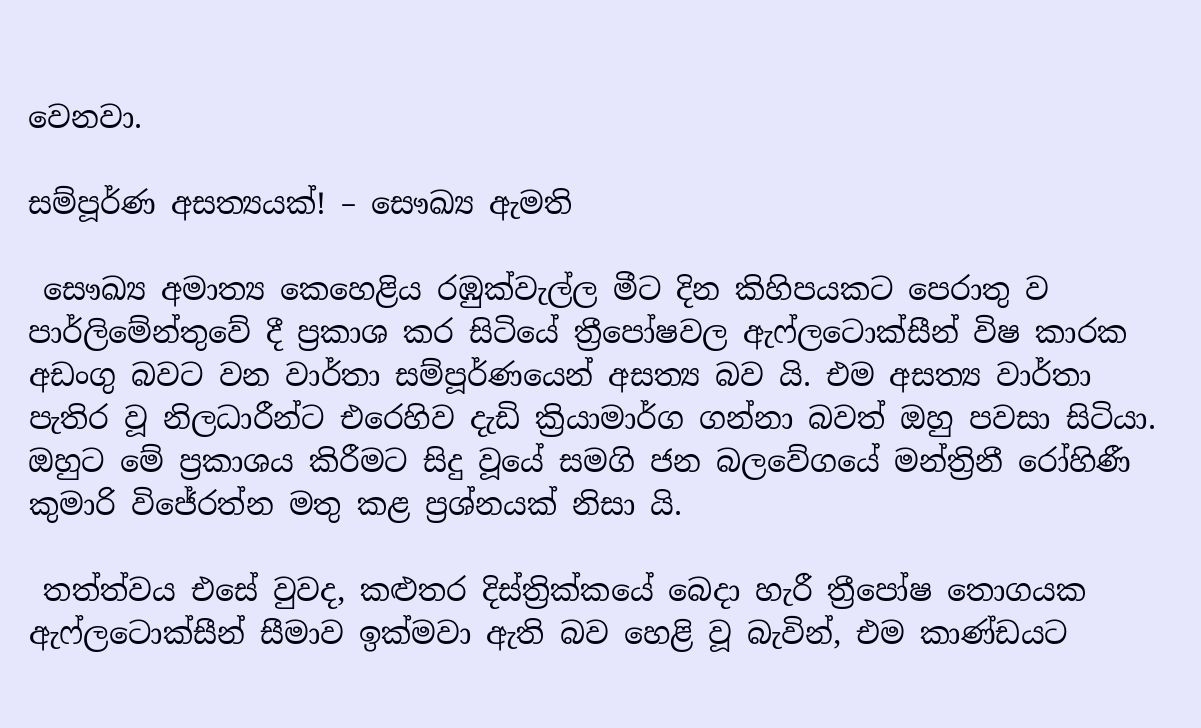වෙනවා.

සම්පූර්ණ අසත්‍යයක්! – සෞඛ්‍ය ඇමති

 සෞඛ්‍ය අමාත්‍ය කෙහෙළිය රඹුක්වැල්ල මීට දින කිහිපයකට පෙරාතු ව පාර්ලිමේන්තුවේ දී ප්‍රකාශ කර සිටියේ ත්‍රීපෝෂවල ඇෆ්ලටොක්සීන් විෂ කාරක අඩංගු බවට වන වාර්තා සම්පූර්ණයෙන් අසත්‍ය බව යි. එම අසත්‍ය වාර්තා පැතිර වූ නිලධාරීන්ට එරෙහිව දැඩි ක්‍රියාමාර්ග ගන්නා බවත් ඔහු පවසා සිටියා. ඔහුට මේ ප්‍රකාශය කිරීමට සිදු වූයේ සමගි ජන බලවේගයේ මන්ත්‍රිනී රෝහිණී කුමාරි විජේරත්න මතු කළ ප්‍රශ්නයක් නිසා යි.

 තත්ත්වය එසේ වුවද, කළුතර දිස්ත්‍රික්කයේ බෙදා හැරී ත්‍රීපෝෂ තොගයක ඇෆ්ලටොක්සීන් සීමාව ඉක්මවා ඇති බව හෙළි වූ බැවින්, එම කාණ්ඩයට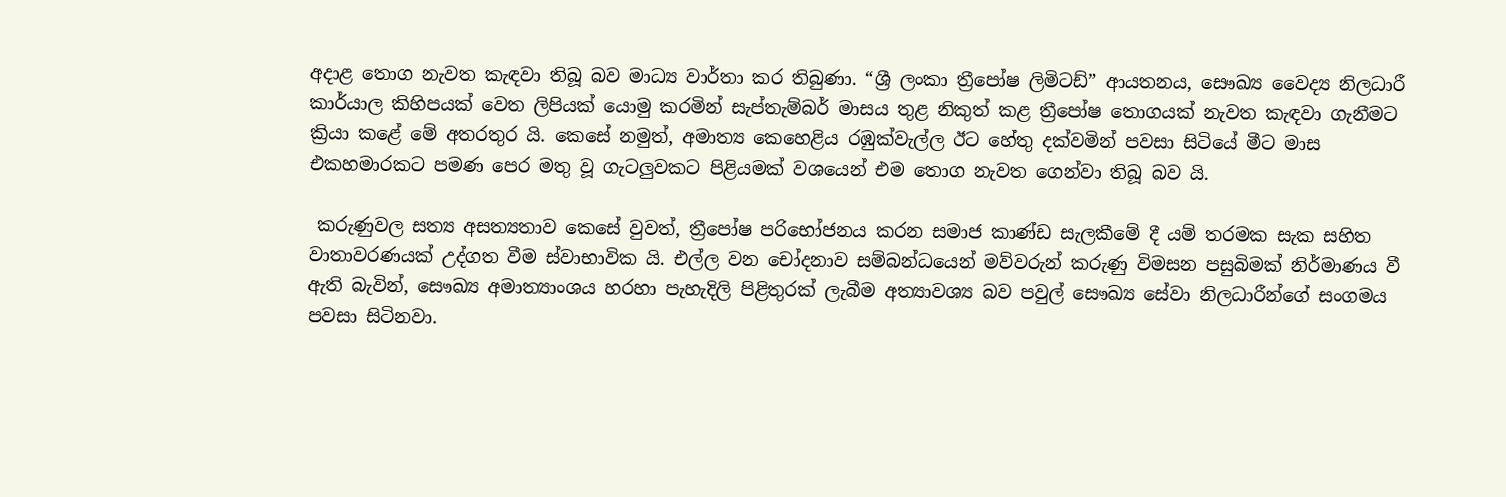අදාළ තොග නැවත කැඳවා තිබූ බව මාධ්‍ය වාර්තා කර තිබුණා. “ශ්‍රී ලංකා ත්‍රීපෝෂ ලිමිටඩ්” ආයතනය, සෞඛ්‍ය වෛද්‍ය නිලධාරී කාර්යාල කිහිපයක් වෙත ලිපියක් යොමු කරමින් සැප්තැම්බර් මාසය තුළ නිකුත් කළ ත්‍රීපෝෂ තොගයක් නැවත කැඳවා ගැනීමට ක්‍රියා කළේ මේ අතරතුර යි. කෙසේ නමුත්, අමාත්‍ය කෙහෙළිය රඹුක්වැල්ල ඊට හේතු දක්වමින් පවසා සිටියේ මීට මාස එකහමාරකට පමණ පෙර මතු වූ ගැටලුවකට පිළියමක් වශයෙන් එම තොග නැවත ගෙන්වා තිබූ බව යි.

 කරුණුවල සත්‍ය අසත්‍යතාව කෙසේ වුවත්, ත්‍රීපෝෂ පරිභෝජනය කරන සමාජ කාණ්ඩ සැලකීමේ දී යම් තරමක සැක සහිත වාතාවරණයක් උද්ගත වීම ස්වාභාවික යි. එල්ල වන චෝදනාව සම්බන්ධයෙන් මව්වරුන් කරුණු විමසන පසුබිමක් නිර්මාණය වී ඇති බැවින්, සෞඛ්‍ය අමාත්‍යාංශය හරහා පැහැදිලි පිළිතුරක් ලැබීම අත්‍යාවශ්‍ය බව පවුල් සෞඛ්‍ය සේවා නිලධාරීන්ගේ සංගමය පවසා සිටිනවා.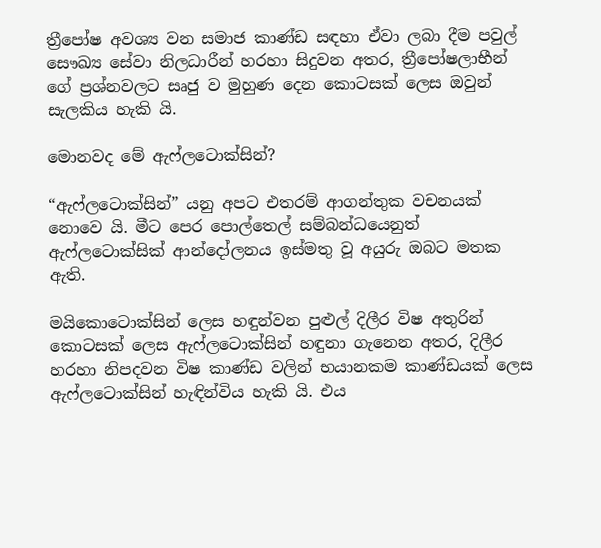ත්‍රීපෝෂ අවශ්‍ය වන සමාජ කාණ්ඩ සඳහා ඒවා ලබා දීම පවුල් සෞඛ්‍ය සේවා නිලධාරීන් හරහා සිදුවන අතර, ත්‍රීපෝෂලාභීන් ගේ ප්‍රශ්නවලට සෘජු ව මුහුණ දෙන කොටසක් ලෙස ඔවුන් සැලකිය හැකි යි.

මොනවද මේ ඇෆ්ලටොක්සින්?

“ඇෆ්ලටොක්සින්” යනු අපට එතරම් ආගන්තුක වචනයක් නොවෙ යි. මීට පෙර පොල්තෙල් සම්බන්ධයෙනුත් ඇෆ්ලටොක්සික් ආන්දෝලනය ඉස්මතු වූ අයුරු ඔබට මතක ඇති.

මයිකොටොක්සින් ලෙස හඳුන්වන පුළුල් දිලීර විෂ අතුරින් කොටසක් ලෙස ඇෆ්ලටොක්සින් හඳුනා ගැනෙන අතර, දිලීර හරහා නිපදවන විෂ කාණ්ඩ වලින් භයානකම කාණ්ඩයක් ලෙස ඇෆ්ලටොක්සින් හැඳින්විය හැකි යි. එය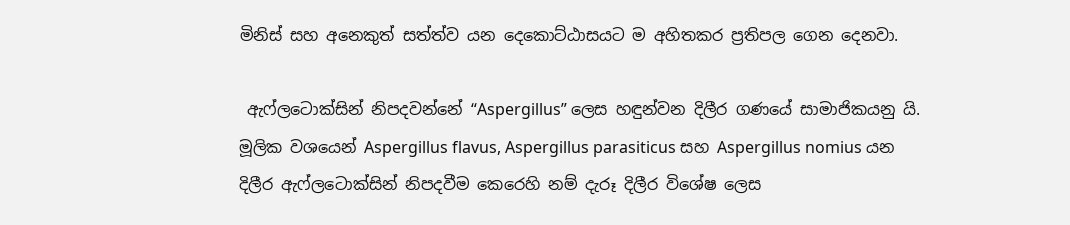මිනිස් සහ අනෙකුත් සත්ත්ව යන දෙකොට්ඨාසයට ම අහිතකර ප්‍රතිපල ගෙන දෙනවා.

 ඇෆ්ලටොක්සින් නිපදවන්නේ “Aspergillus” ලෙස හඳුන්වන දිලීර ගණයේ සාමාජිකයනු යි. මූලික වශයෙන් Aspergillus flavus, Aspergillus parasiticus සහ Aspergillus nomius යන දිලීර ඇෆ්ලටොක්සින් නිපදවීම කෙරෙහි නම් දැරූ දිලීර විශේෂ ලෙස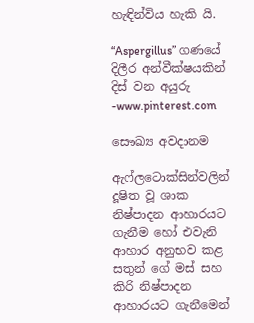හැඳින්විය හැකි යි.

“Aspergillus” ගණයේ දිලීර අන්වීක්ෂයකින් දිස් වන අයුරු -www.pinterest.com

සෞඛ්‍ය අවදානම

ඇෆ්ලටොක්සින්වලින් දූෂිත වූ ශාක නිෂ්පාදන ආහාරයට ගැනීම හෝ එවැනි ආහාර අනුභව කළ සතුන් ගේ මස් සහ කිරි නිෂ්පාදන ආහාරයට ගැනීමෙන්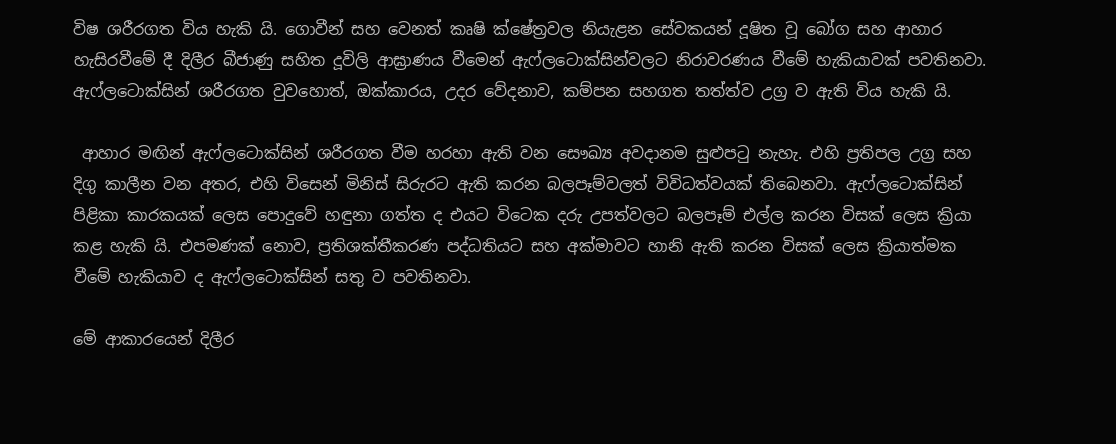විෂ ශරීරගත විය හැකි යි. ගොවීන් සහ වෙනත් කෘෂි ක්ෂේත්‍රවල නියැළන සේවකයන් දූෂිත වූ බෝග සහ ආහාර හැසිරවීමේ දී දිලීර බීජාණු සහිත දූවිලි ආඝ්‍රාණය වීමෙන් ඇෆ්ලටොක්සින්වලට නිරාවරණය වීමේ හැකියාවක් පවතිනවා. ඇෆ්ලටොක්සින් ශරීරගත වුවහොත්, ඔක්කාරය, උදර වේදනාව, කම්පන සහගත තත්ත්ව උග්‍ර ව ඇති විය හැකි යි.

 ආහාර මඟින් ඇෆ්ලටොක්සින් ශරීරගත වීම හරහා ඇති වන සෞඛ්‍ය අවදානම සුළුපටු නැහැ. එහි ප්‍රතිපල උග්‍ර සහ දිගු කාලීන වන අතර, එහි විසෙන් මිනිස් සිරුරට ඇති කරන බලපෑම්වලත් විවිධත්වයක් තිබෙනවා. ඇෆ්ලටොක්සින් පිළිකා කාරකයක් ලෙස පොදුවේ හඳුනා ගත්ත ද එයට විටෙක දරු උපත්වලට බලපෑම් එල්ල කරන විසක් ලෙස ක්‍රියා කළ හැකි යි. එපමණක් නොව, ප්‍රතිශක්තීකරණ පද්ධතියට සහ අක්මාවට හානි ඇති කරන විසක් ලෙස ක්‍රියාත්මක වීමේ හැකියාව ද ඇෆ්ලටොක්සින් සතු ව පවතිනවා.

මේ ආකාරයෙන් දිලීර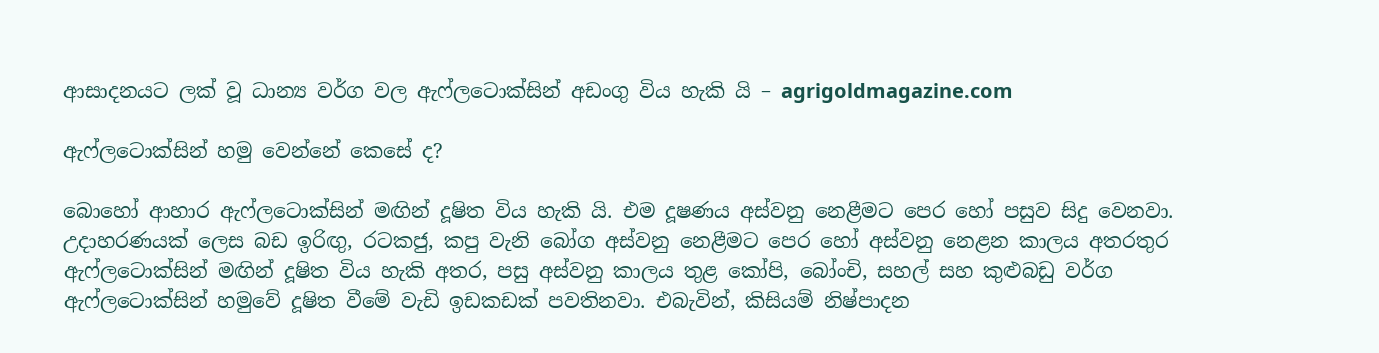ආසාදනයට ලක් වූ ධාන්‍ය වර්ග වල ඇෆ්ලටොක්සින් අඩංගු විය හැකි යි – agrigoldmagazine.com

ඇෆ්ලටොක්සින් හමු වෙන්නේ කෙසේ ද?

බොහෝ ආහාර ඇෆ්ලටොක්සින් මඟින් දූෂිත විය හැකි යි. එම දූෂණය අස්වනු නෙළීමට පෙර හෝ පසුව සිදු වෙනවා. උදාහරණයක් ලෙස බඩ ඉරිඟු, රටකජු, කපු වැනි බෝග අස්වනු නෙළීමට පෙර හෝ අස්වනු නෙළන කාලය අතරතුර ඇෆ්ලටොක්සින් මඟින් දූෂිත විය හැකි අතර, පසු අස්වනු කාලය තුළ කෝපි, බෝංචි, සහල් සහ කුළුබඩු වර්ග ඇෆ්ලටොක්සින් හමුවේ දූෂිත වීමේ වැඩි ඉඩකඩක් පවතිනවා. එබැවින්, කිසියම් නිෂ්පාදන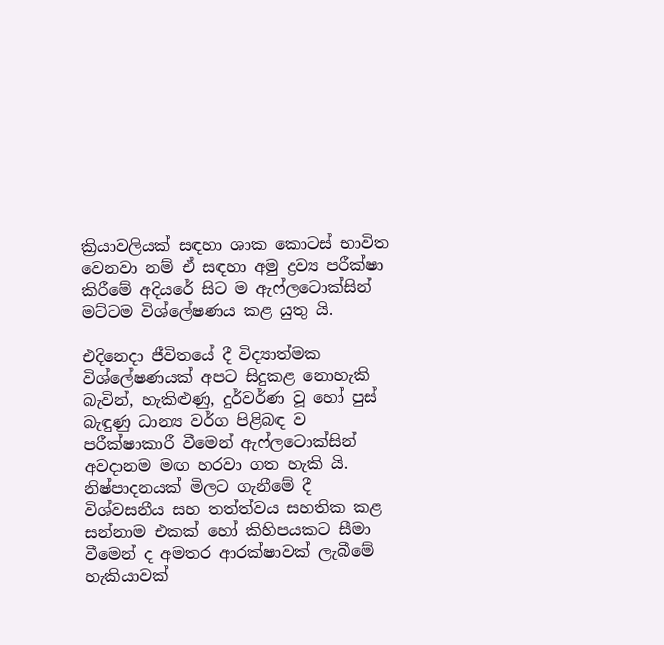ක්‍රියාවලියක් සඳහා ශාක කොටස් භාවිත වෙනවා නම් ඒ සඳහා අමු ද්‍රව්‍ය පරීක්ෂා කිරීමේ අදියරේ සිට ම ඇෆ්ලටොක්සින් මට්ටම විශ්ලේෂණය කළ යුතු යි.

එදිනෙදා ජීවිතයේ දී විද්‍යාත්මක විශ්ලේෂණයක් අපට සිදුකළ නොහැකි බැවින්, හැකිළුණු, දුර්වර්ණ වූ හෝ පුස් බැඳුණු ධාන්‍ය වර්ග පිළිබඳ ව පරීක්ෂාකාරී වීමෙන් ඇෆ්ලටොක්සින් අවදානම මඟ හරවා ගත හැකි යි. නිෂ්පාදනයක් මිලට ගැනීමේ දී විශ්වසනීය සහ තත්ත්වය සහතික කළ සන්නාම එකක් හෝ කිහිපයකට සීමා වීමෙන් ද අමතර ආරක්ෂාවක් ලැබීමේ හැකියාවක්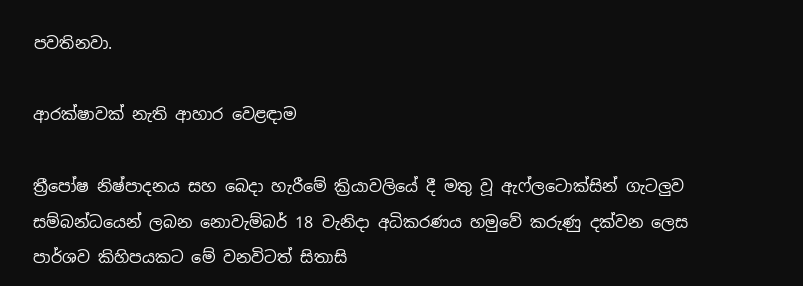පවතිනවා.

ආරක්ෂාවක් නැති ආහාර වෙළඳාම

ත්‍රීපෝෂ නිෂ්පාදනය සහ බෙදා හැරීමේ ක්‍රියාවලියේ දී මතු වූ ඇෆ්ලටොක්සින් ගැටලුව සම්බන්ධයෙන් ලබන නොවැම්බර් 18 වැනිදා අධිකරණය හමුවේ කරුණු දක්වන ලෙස පාර්ශව කිහිපයකට මේ වනවිටත් සිතාසි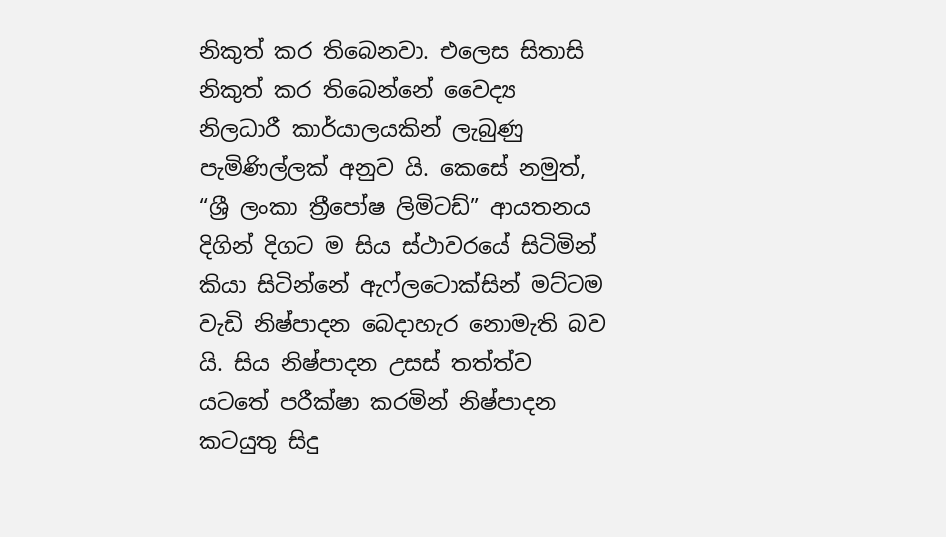නිකුත් කර තිබෙනවා. එලෙස සිතාසි නිකුත් කර තිබෙන්නේ වෛද්‍ය නිලධාරී කාර්යාලයකින් ලැබුණු පැමිණිල්ලක් අනුව යි. කෙසේ නමුත්, “ශ්‍රී ලංකා ත්‍රීපෝෂ ලිමිටඩ්” ආයතනය දිගින් දිගට ම සිය ස්ථාවරයේ සිටිමින් කියා සිටින්නේ ඇෆ්ලටොක්සින් මට්ටම වැඩි නිෂ්පාදන බෙදාහැර නොමැති බව යි. සිය නිෂ්පාදන උසස් තත්ත්ව යටතේ පරීක්ෂා කරමින් නිෂ්පාදන කටයුතු සිදු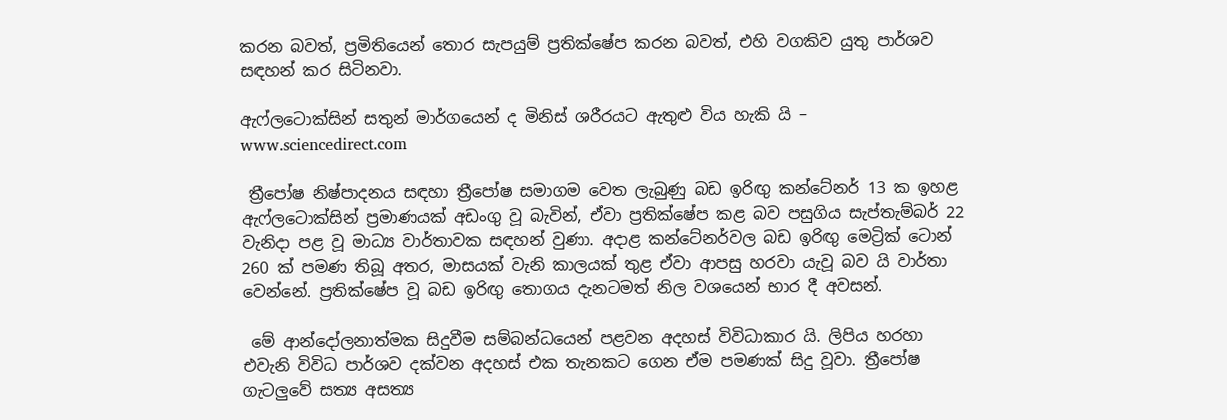කරන බවත්, ප්‍රමිතියෙන් තොර සැපයුම් ප්‍රතික්ෂේප කරන බවත්, එහි වගකිව යුතු පාර්ශව සඳහන් කර සිටිනවා.

ඇෆ්ලටොක්සින් සතුන් මාර්ගයෙන් ද මිනිස් ශරීරයට ඇතුළු විය හැකි යි – www.sciencedirect.com

 ත්‍රීපෝෂ නිෂ්පාදනය සඳහා ත්‍රීපෝෂ සමාගම වෙත ලැබුණු බඩ ඉරිඟු කන්ටේනර් 13 ක ඉහළ ඇෆ්ලටොක්සින් ප්‍රමාණයක් අඩංගු වූ බැවින්, ඒවා ප්‍රතික්ෂේප කළ බව පසුගිය සැප්තැම්බර් 22 වැනිදා පළ වූ මාධ්‍ය වාර්තාවක සඳහන් වුණා. අදාළ කන්ටේනර්වල බඩ ඉරිඟු මෙට්‍රික් ටොන් 260 ක් පමණ තිබූ අතර, මාසයක් වැනි කාලයක් තුළ ඒවා ආපසු හරවා යැවූ බව යි වාර්තා වෙන්නේ. ප්‍රතික්ෂේප වූ බඩ ඉරිඟු තොගය දැනටමත් නිල වශයෙන් භාර දී අවසන්.

 මේ ආන්දෝලනාත්මක සිදුවීම සම්බන්ධයෙන් පළවන අදහස් විවිධාකාර යි. ලිපිය හරහා එවැනි විවිධ පාර්ශව දක්වන අදහස් එක තැනකට ගෙන ඒම පමණක් සිදු වූවා. ත්‍රීපෝෂ ගැටලුවේ සත්‍ය අසත්‍ය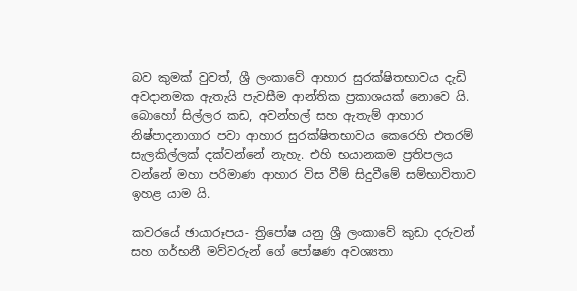බව කුමක් වුවත්, ශ්‍රී ලංකාවේ ආහාර සුරක්ෂිතභාවය දැඩි අවදානමක ඇතැයි පැවසීම ආන්තික ප්‍රකාශයක් නොවෙ යි. බොහෝ සිල්ලර කඩ, අවන්හල් සහ ඇතැම් ආහාර නිෂ්පාදනාගාර පවා ආහාර සුරක්ෂිතභාවය කෙරෙහි එතරම් සැලකිල්ලක් දක්වන්නේ නැහැ. එහි භයානකම ප්‍රතිපලය වන්නේ මහා පරිමාණ ආහාර විස වීම් සිදුවීමේ සම්භාවිතාව ඉහළ යාම යි.

කවරයේ ඡායාරූපය- ත්‍රිපෝෂ යනු ශ්‍රී ලංකාවේ කුඩා දරුවන් සහ ගර්භනී මව්වරුන් ගේ පෝෂණ අවශ්‍යතා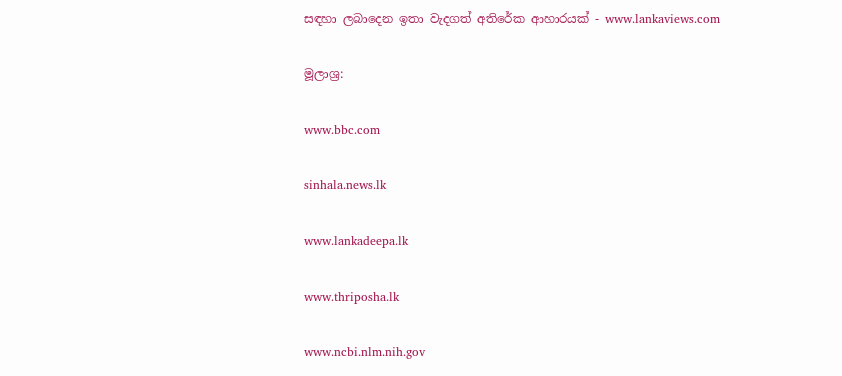සඳහා ලබාදෙන ඉතා වැදගත් අතිරේක ආහාරයක් - www.lankaviews.com

මූලාශ්‍ර:

www.bbc.com

sinhala.news.lk

www.lankadeepa.lk

www.thriposha.lk

www.ncbi.nlm.nih.gov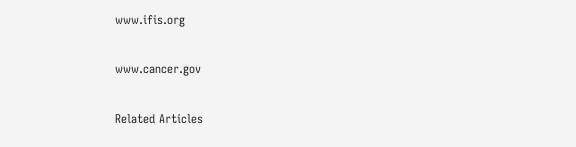www.ifis.org

www.cancer.gov

Related Articles